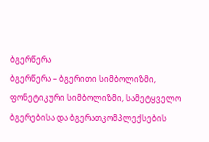ბგერწერა
ბგერწერა – ბგერითი სიმბოლიზმი, ფონეტიკური სიმბოლიზმი, სამეტყველო ბგერებისა და ბგერათკომპლექსების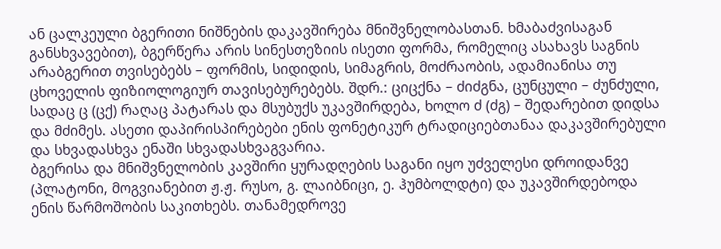ან ცალკეული ბგერითი ნიშნების დაკავშირება მნიშვნელობასთან. ხმაბაძვისაგან განსხვავებით), ბგერწერა არის სინესთეზიის ისეთი ფორმა, რომელიც ასახავს საგნის არაბგერით თვისებებს – ფორმის, სიდიდის, სიმაგრის, მოძრაობის, ადამიანისა თუ ცხოველის ფიზიოლოგიურ თავისებურებებს. შდრ.: ციცქნა – ძიძგნა, ცუნცული – ძუნძული, სადაც ც (ცქ) რაღაც პატარას და მსუბუქს უკავშირდება, ხოლო ძ (ძგ) – შედარებით დიდსა და მძიმეს. ასეთი დაპირისპირებები ენის ფონეტიკურ ტრადიციებთანაა დაკავშირებული და სხვადასხვა ენაში სხვადასხვაგვარია.
ბგერისა და მნიშვნელობის კავშირი ყურადღების საგანი იყო უძველესი დროიდანვე (პლატონი, მოგვიანებით ჟ.ჟ. რუსო, გ. ლაიბნიცი, ე. ჰუმბოლდტი) და უკავშირდებოდა ენის წარმოშობის საკითხებს. თანამედროვე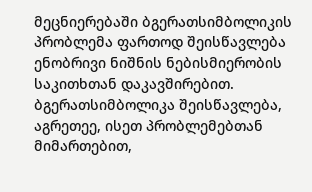მეცნიერებაში ბგერათსიმბოლიკის პრობლემა ფართოდ შეისწავლება ენობრივი ნიშნის ნებისმიერობის საკითხთან დაკავშირებით. ბგერათსიმბოლიკა შეისწავლება, აგრეთეე, ისეთ პრობლემებთან მიმართებით,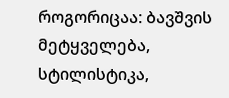როგორიცაა: ბავშვის მეტყველება, სტილისტიკა,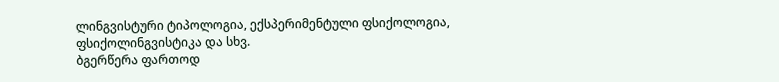ლინგვისტური ტიპოლოგია, ექსპერიმენტული ფსიქოლოგია, ფსიქოლინგვისტიკა და სხვ.
ბგერწერა ფართოდ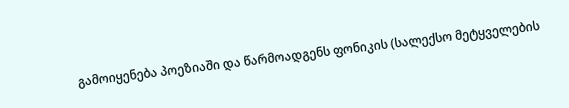გამოიყენება პოეზიაში და წარმოადგენს ფონიკის (სალექსო მეტყველების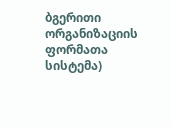ბგერითი ორგანიზაციის ფორმათა სისტემა)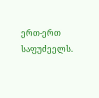ერთ-ერთ საფუძეელს.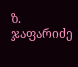ზ. ჯაფარიძე